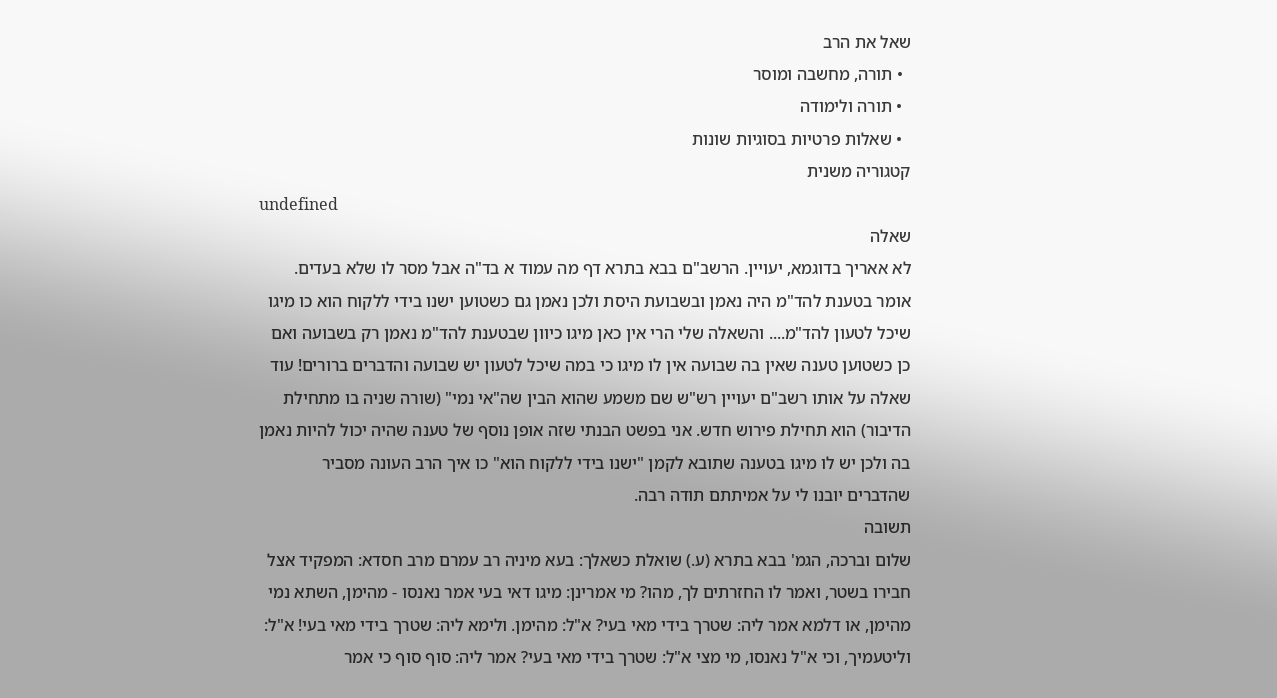שאל את הרב
  • תורה, מחשבה ומוסר
  • תורה ולימודה
  • שאלות פרטיות בסוגיות שונות
קטגוריה משנית
undefined
שאלה
לא אאריך בדוגמא, יעויין. הרשב"ם בבא בתרא דף מה עמוד א בד"ה אבל מסר לו שלא בעדים. אומר בטענת להד"מ היה נאמן ובשבועת היסת ולכן נאמן גם כשטוען ישנו בידי ללקוח הוא כו מיגו שיכל לטעון להד"מ.... והשאלה שלי הרי אין כאן מיגו כיוון שבטענת להד"מ נאמן רק בשבועה ואם כן כשטוען טענה שאין בה שבועה אין לו מיגו כי במה שיכל לטעון יש שבועה והדברים ברורים! עוד שאלה על אותו רשב"ם יעויין רש"ש שם משמע שהוא הבין שה"אי נמי" (שורה שניה בו מתחילת הדיבור) הוא תחילת פירוש חדש. אני בפשט הבנתי שזה אופן נוסף של טענה שהיה יכול להיות נאמן בה ולכן יש לו מיגו בטענה שתובא לקמן "ישנו בידי ללקוח הוא" כו איך הרב העונה מסביר שהדברים יובנו לי על אמיתתם תודה רבה.
תשובה
שלום וברכה, הגמ' בבא בתרא (ע.) שואלת כשאלך: בעא מיניה רב עמרם מרב חסדא: המפקיד אצל חבירו בשטר, ואמר לו החזרתים לך, מהו? מי אמרינן: מיגו דאי בעי אמר נאנסו - מהימן, השתא נמי מהימן, או דלמא אמר ליה: שטרך בידי מאי בעי? א"ל: מהימן. ולימא ליה: שטרך בידי מאי בעי! א"ל: וליטעמיך, וכי א"ל נאנסו, מי מצי א"ל: שטרך בידי מאי בעי? אמר ליה: סוף סוף כי אמר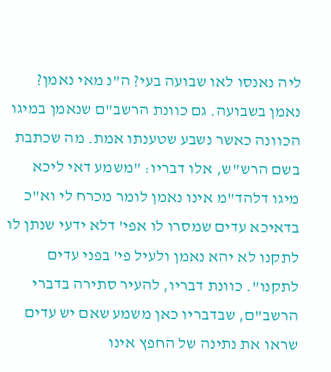ליה נאנסו לאו שבועה בעי? ה"נ מאי נאמן? נאמן בשבועה. גם כוונת הרשב"ם שנאמן במיגו הכוונה כאשר נשבע שטענתו אמת. מה שכתבת בשם הרש"ש, אלו דבריו: "משמע דאי ליכא מיגו דלהד"מ אינו נאמן לומר מכרח לי וא"כ בדאיכא עדים שמסרו לו אפי' דלא ידעי שנתן לו לתקנו לא יהא נאמן ולעיל פי' בפני עדים לתקנו". כוונת דבריו, להעיר סתירה בדברי הרשב"ם, שבדבריו כאן משמע שאם יש עדים שראו את נתינה של החפץ אינו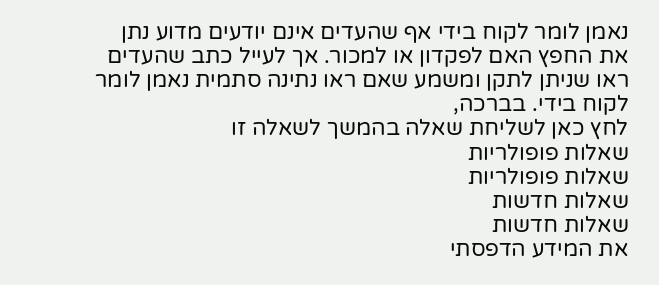נאמן לומר לקוח בידי אף שהעדים אינם יודעים מדוע נתן את החפץ האם לפקדון או למכור. אך לעייל כתב שהעדים ראו שניתן לתקן ומשמע שאם ראו נתינה סתמית נאמן לומר לקוח בידי. בברכה,
לחץ כאן לשליחת שאלה בהמשך לשאלה זו
שאלות פופולריות
שאלות פופולריות
שאלות חדשות
שאלות חדשות
את המידע הדפסתי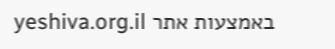באמצעות אתר yeshiva.org.il